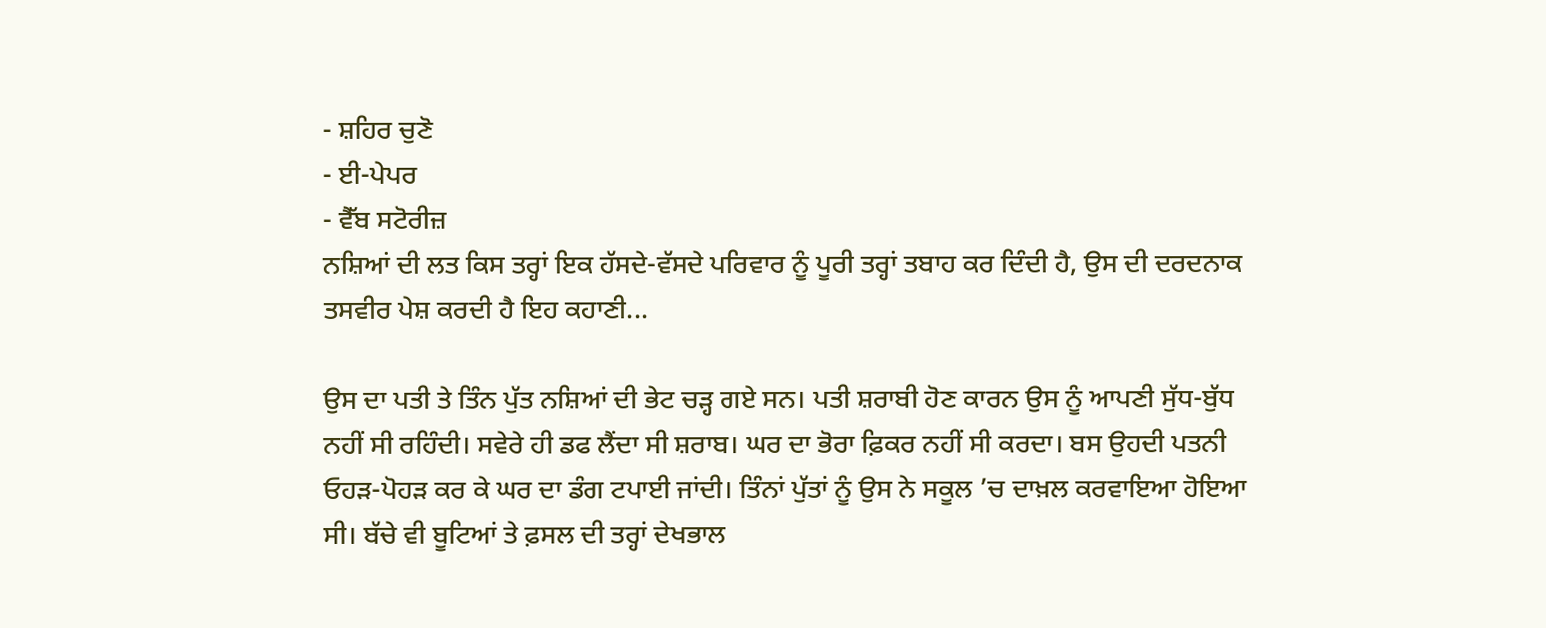- ਸ਼ਹਿਰ ਚੁਣੋ
- ਈ-ਪੇਪਰ
- ਵੈੱਬ ਸਟੋਰੀਜ਼
ਨਸ਼ਿਆਂ ਦੀ ਲਤ ਕਿਸ ਤਰ੍ਹਾਂ ਇਕ ਹੱਸਦੇ-ਵੱਸਦੇ ਪਰਿਵਾਰ ਨੂੰ ਪੂਰੀ ਤਰ੍ਹਾਂ ਤਬਾਹ ਕਰ ਦਿੰਦੀ ਹੈ, ਉਸ ਦੀ ਦਰਦਨਾਕ ਤਸਵੀਰ ਪੇਸ਼ ਕਰਦੀ ਹੈ ਇਹ ਕਹਾਣੀ...

ਉਸ ਦਾ ਪਤੀ ਤੇ ਤਿੰਨ ਪੁੱਤ ਨਸ਼ਿਆਂ ਦੀ ਭੇਟ ਚੜ੍ਹ ਗਏ ਸਨ। ਪਤੀ ਸ਼ਰਾਬੀ ਹੋਣ ਕਾਰਨ ਉਸ ਨੂੰ ਆਪਣੀ ਸੁੱਧ-ਬੁੱਧ ਨਹੀਂ ਸੀ ਰਹਿੰਦੀ। ਸਵੇਰੇ ਹੀ ਡਫ ਲੈਂਦਾ ਸੀ ਸ਼ਰਾਬ। ਘਰ ਦਾ ਭੋਰਾ ਫ਼ਿਕਰ ਨਹੀਂ ਸੀ ਕਰਦਾ। ਬਸ ਉਹਦੀ ਪਤਨੀ ਓਹੜ-ਪੋਹੜ ਕਰ ਕੇ ਘਰ ਦਾ ਡੰਗ ਟਪਾਈ ਜਾਂਦੀ। ਤਿੰਨਾਂ ਪੁੱਤਾਂ ਨੂੰ ਉਸ ਨੇ ਸਕੂਲ ’ਚ ਦਾਖ਼ਲ ਕਰਵਾਇਆ ਹੋਇਆ ਸੀ। ਬੱਚੇ ਵੀ ਬੂਟਿਆਂ ਤੇ ਫ਼ਸਲ ਦੀ ਤਰ੍ਹਾਂ ਦੇਖਭਾਲ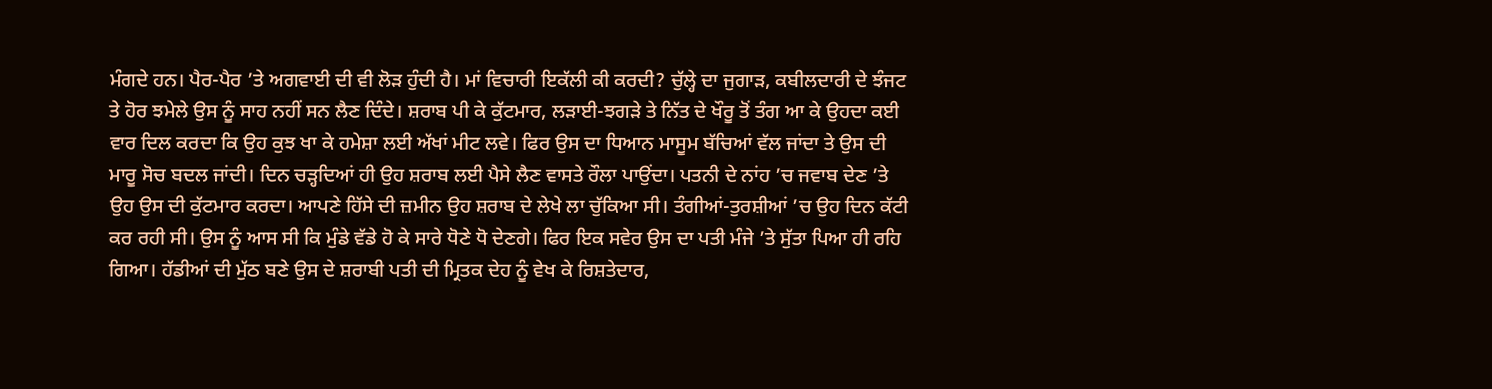ਮੰਗਦੇ ਹਨ। ਪੈਰ-ਪੈਰ ’ਤੇ ਅਗਵਾਈ ਦੀ ਵੀ ਲੋੜ ਹੁੰਦੀ ਹੈ। ਮਾਂ ਵਿਚਾਰੀ ਇਕੱਲੀ ਕੀ ਕਰਦੀ? ਚੁੱਲ੍ਹੇ ਦਾ ਜੁਗਾੜ, ਕਬੀਲਦਾਰੀ ਦੇ ਝੰਜਟ ਤੇ ਹੋਰ ਝਮੇਲੇ ਉਸ ਨੂੰ ਸਾਹ ਨਹੀਂ ਸਨ ਲੈਣ ਦਿੰਦੇ। ਸ਼ਰਾਬ ਪੀ ਕੇ ਕੁੱਟਮਾਰ, ਲੜਾਈ-ਝਗੜੇ ਤੇ ਨਿੱਤ ਦੇ ਖੌਰੂ ਤੋਂ ਤੰਗ ਆ ਕੇ ਉਹਦਾ ਕਈ ਵਾਰ ਦਿਲ ਕਰਦਾ ਕਿ ਉਹ ਕੁਝ ਖਾ ਕੇ ਹਮੇਸ਼ਾ ਲਈ ਅੱਖਾਂ ਮੀਟ ਲਵੇ। ਫਿਰ ਉਸ ਦਾ ਧਿਆਨ ਮਾਸੂਮ ਬੱਚਿਆਂ ਵੱਲ ਜਾਂਦਾ ਤੇ ਉਸ ਦੀ ਮਾਰੂ ਸੋਚ ਬਦਲ ਜਾਂਦੀ। ਦਿਨ ਚੜ੍ਹਦਿਆਂ ਹੀ ਉਹ ਸ਼ਰਾਬ ਲਈ ਪੈਸੇ ਲੈਣ ਵਾਸਤੇ ਰੌਲਾ ਪਾਉਂਦਾ। ਪਤਨੀ ਦੇ ਨਾਂਹ ’ਚ ਜਵਾਬ ਦੇਣ ’ਤੇ ਉਹ ਉਸ ਦੀ ਕੁੱਟਮਾਰ ਕਰਦਾ। ਆਪਣੇ ਹਿੱਸੇ ਦੀ ਜ਼ਮੀਨ ਉਹ ਸ਼ਰਾਬ ਦੇ ਲੇਖੇ ਲਾ ਚੁੱਕਿਆ ਸੀ। ਤੰਗੀਆਂ-ਤੁਰਸ਼ੀਆਂ ’ਚ ਉਹ ਦਿਨ ਕੱਟੀ ਕਰ ਰਹੀ ਸੀ। ਉਸ ਨੂੰ ਆਸ ਸੀ ਕਿ ਮੁੰਡੇ ਵੱਡੇ ਹੋ ਕੇ ਸਾਰੇ ਧੋਣੇ ਧੋ ਦੇਣਗੇ। ਫਿਰ ਇਕ ਸਵੇਰ ਉਸ ਦਾ ਪਤੀ ਮੰਜੇ ’ਤੇ ਸੁੱਤਾ ਪਿਆ ਹੀ ਰਹਿ ਗਿਆ। ਹੱਡੀਆਂ ਦੀ ਮੁੱਠ ਬਣੇ ਉਸ ਦੇ ਸ਼ਰਾਬੀ ਪਤੀ ਦੀ ਮ੍ਰਿਤਕ ਦੇਹ ਨੂੰ ਵੇਖ ਕੇ ਰਿਸ਼ਤੇਦਾਰ,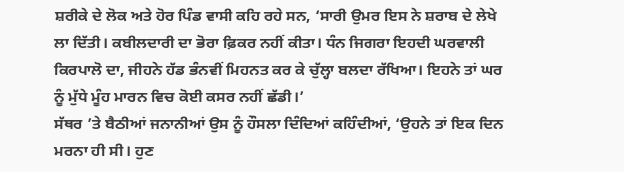ਸ਼ਰੀਕੇ ਦੇ ਲੋਕ ਅਤੇ ਹੋਰ ਪਿੰਡ ਵਾਸੀ ਕਹਿ ਰਹੇ ਸਨ, ‘ਸਾਰੀ ਉਮਰ ਇਸ ਨੇ ਸ਼ਰਾਬ ਦੇ ਲੇਖੇ ਲਾ ਦਿੱਤੀ। ਕਬੀਲਦਾਰੀ ਦਾ ਭੋਰਾ ਫ਼ਿਕਰ ਨਹੀਂ ਕੀਤਾ। ਧੰਨ ਜਿਗਰਾ ਇਹਦੀ ਘਰਵਾਲੀ ਕਿਰਪਾਲੋ ਦਾ, ਜੀਹਨੇ ਹੱਡ ਭੰਨਵੀਂ ਮਿਹਨਤ ਕਰ ਕੇ ਚੁੱਲ੍ਹਾ ਬਲਦਾ ਰੱਖਿਆ। ਇਹਨੇ ਤਾਂ ਘਰ ਨੂੰ ਮੁੱਧੇ ਮੂੰਹ ਮਾਰਨ ਵਿਚ ਕੋਈ ਕਸਰ ਨਹੀਂ ਛੱਡੀ।’
ਸੱਥਰ ’ਤੇ ਬੈਠੀਆਂ ਜਨਾਨੀਆਂ ਉਸ ਨੂੰ ਹੌਸਲਾ ਦਿੰਦਿਆਂ ਕਹਿੰਦੀਆਂ, ‘ਉਹਨੇ ਤਾਂ ਇਕ ਦਿਨ ਮਰਨਾ ਹੀ ਸੀ। ਹੁਣ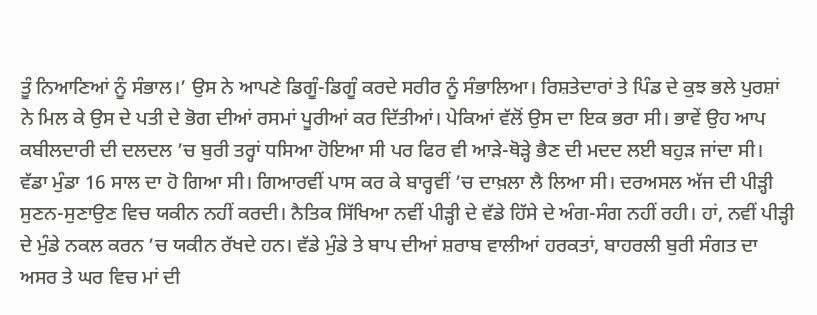ਤੂੰ ਨਿਆਣਿਆਂ ਨੂੰ ਸੰਭਾਲ।’ ਉਸ ਨੇ ਆਪਣੇ ਡਿਗੂੰ-ਡਿਗੂੰ ਕਰਦੇ ਸਰੀਰ ਨੂੰ ਸੰਭਾਲਿਆ। ਰਿਸ਼ਤੇਦਾਰਾਂ ਤੇ ਪਿੰਡ ਦੇ ਕੁਝ ਭਲੇ ਪੁਰਸ਼ਾਂ ਨੇ ਮਿਲ ਕੇ ਉਸ ਦੇ ਪਤੀ ਦੇ ਭੋਗ ਦੀਆਂ ਰਸਮਾਂ ਪੂਰੀਆਂ ਕਰ ਦਿੱਤੀਆਂ। ਪੇਕਿਆਂ ਵੱਲੋਂ ਉਸ ਦਾ ਇਕ ਭਰਾ ਸੀ। ਭਾਵੇਂ ਉਹ ਆਪ ਕਬੀਲਦਾਰੀ ਦੀ ਦਲਦਲ ’ਚ ਬੁਰੀ ਤਰ੍ਹਾਂ ਧਸਿਆ ਹੋਇਆ ਸੀ ਪਰ ਫਿਰ ਵੀ ਆੜੇ-ਥੋੜ੍ਹੇ ਭੈਣ ਦੀ ਮਦਦ ਲਈ ਬਹੁੜ ਜਾਂਦਾ ਸੀ।
ਵੱਡਾ ਮੁੰਡਾ 16 ਸਾਲ ਦਾ ਹੋ ਗਿਆ ਸੀ। ਗਿਆਰਵੀਂ ਪਾਸ ਕਰ ਕੇ ਬਾਰ੍ਹਵੀਂ ’ਚ ਦਾਖ਼ਲਾ ਲੈ ਲਿਆ ਸੀ। ਦਰਅਸਲ ਅੱਜ ਦੀ ਪੀੜ੍ਹੀ ਸੁਣਨ-ਸੁਣਾਉਣ ਵਿਚ ਯਕੀਨ ਨਹੀਂ ਕਰਦੀ। ਨੈਤਿਕ ਸਿੱਖਿਆ ਨਵੀਂ ਪੀੜ੍ਹੀ ਦੇ ਵੱਡੇ ਹਿੱਸੇ ਦੇ ਅੰਗ-ਸੰਗ ਨਹੀਂ ਰਹੀ। ਹਾਂ, ਨਵੀਂ ਪੀੜ੍ਹੀ ਦੇ ਮੁੰਡੇ ਨਕਲ ਕਰਨ ’ਚ ਯਕੀਨ ਰੱਖਦੇ ਹਨ। ਵੱਡੇ ਮੁੰਡੇ ਤੇ ਬਾਪ ਦੀਆਂ ਸ਼ਰਾਬ ਵਾਲੀਆਂ ਹਰਕਤਾਂ, ਬਾਹਰਲੀ ਬੁਰੀ ਸੰਗਤ ਦਾ ਅਸਰ ਤੇ ਘਰ ਵਿਚ ਮਾਂ ਦੀ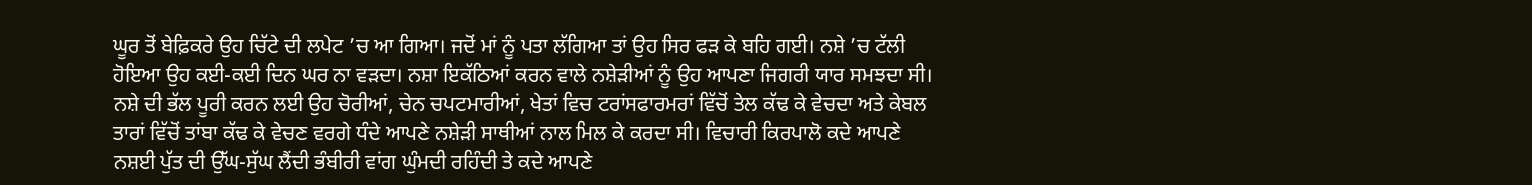ਘੂਰ ਤੋਂ ਬੇਫ਼ਿਕਰੇ ਉਹ ਚਿੱਟੇ ਦੀ ਲਪੇਟ ’ਚ ਆ ਗਿਆ। ਜਦੋਂ ਮਾਂ ਨੂੰ ਪਤਾ ਲੱਗਿਆ ਤਾਂ ਉਹ ਸਿਰ ਫੜ ਕੇ ਬਹਿ ਗਈ। ਨਸ਼ੇ ’ਚ ਟੱਲੀ ਹੋਇਆ ਉਹ ਕਈ-ਕਈ ਦਿਨ ਘਰ ਨਾ ਵੜਦਾ। ਨਸ਼ਾ ਇਕੱਠਿਆਂ ਕਰਨ ਵਾਲੇ ਨਸ਼ੇੜੀਆਂ ਨੂੰ ਉਹ ਆਪਣਾ ਜਿਗਰੀ ਯਾਰ ਸਮਝਦਾ ਸੀ। ਨਸ਼ੇ ਦੀ ਭੱਲ ਪੂਰੀ ਕਰਨ ਲਈ ਉਹ ਚੋਰੀਆਂ, ਚੇਨ ਚਪਟਮਾਰੀਆਂ, ਖੇਤਾਂ ਵਿਚ ਟਰਾਂਸਫਾਰਮਰਾਂ ਵਿੱਚੋਂ ਤੇਲ ਕੱਢ ਕੇ ਵੇਚਦਾ ਅਤੇ ਕੇਬਲ ਤਾਰਾਂ ਵਿੱਚੋਂ ਤਾਂਬਾ ਕੱਢ ਕੇ ਵੇਚਣ ਵਰਗੇ ਧੰਦੇ ਆਪਣੇ ਨਸ਼ੇੜੀ ਸਾਥੀਆਂ ਨਾਲ ਮਿਲ ਕੇ ਕਰਦਾ ਸੀ। ਵਿਚਾਰੀ ਕਿਰਪਾਲੋ ਕਦੇ ਆਪਣੇ ਨਸ਼ਈ ਪੁੱਤ ਦੀ ਉੱਘ-ਸੁੱਘ ਲੈਂਦੀ ਭੰਬੀਰੀ ਵਾਂਗ ਘੁੰਮਦੀ ਰਹਿੰਦੀ ਤੇ ਕਦੇ ਆਪਣੇ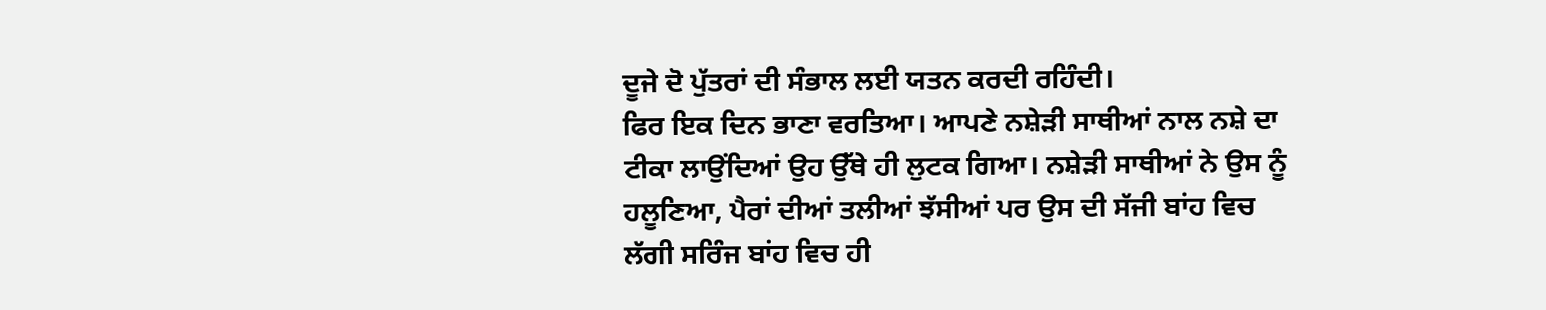ਦੂਜੇ ਦੋ ਪੁੱਤਰਾਂ ਦੀ ਸੰਭਾਲ ਲਈ ਯਤਨ ਕਰਦੀ ਰਹਿੰਦੀ।
ਫਿਰ ਇਕ ਦਿਨ ਭਾਣਾ ਵਰਤਿਆ। ਆਪਣੇ ਨਸ਼ੇੜੀ ਸਾਥੀਆਂ ਨਾਲ ਨਸ਼ੇ ਦਾ ਟੀਕਾ ਲਾਉਂਦਿਆਂ ਉਹ ਉੱਥੇ ਹੀ ਲੁਟਕ ਗਿਆ। ਨਸ਼ੇੜੀ ਸਾਥੀਆਂ ਨੇ ਉਸ ਨੂੰ ਹਲੂਣਿਆ, ਪੈਰਾਂ ਦੀਆਂ ਤਲੀਆਂ ਝੱਸੀਆਂ ਪਰ ਉਸ ਦੀ ਸੱਜੀ ਬਾਂਹ ਵਿਚ ਲੱਗੀ ਸਰਿੰਜ ਬਾਂਹ ਵਿਚ ਹੀ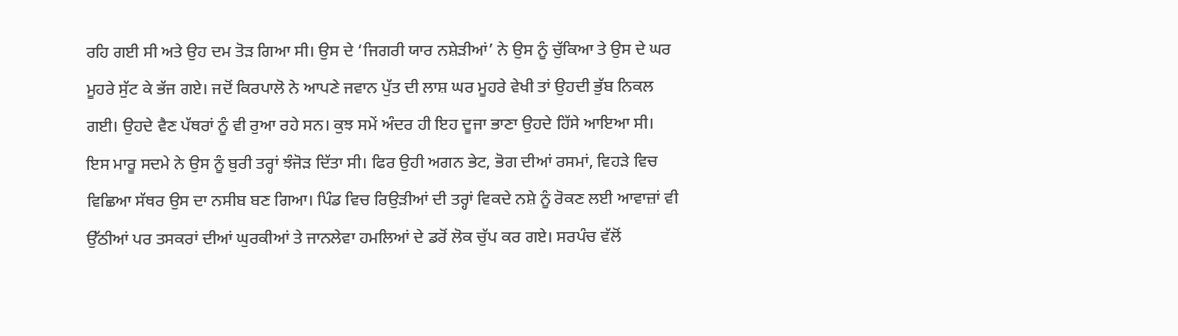ਰਹਿ ਗਈ ਸੀ ਅਤੇ ਉਹ ਦਮ ਤੋੜ ਗਿਆ ਸੀ। ਉਸ ਦੇ ‘ਜਿਗਰੀ ਯਾਰ ਨਸ਼ੇੜੀਆਂ’ ਨੇ ਉਸ ਨੂੰ ਚੁੱਕਿਆ ਤੇ ਉਸ ਦੇ ਘਰ ਮੂਹਰੇ ਸੁੱਟ ਕੇ ਭੱਜ ਗਏ। ਜਦੋਂ ਕਿਰਪਾਲੋ ਨੇ ਆਪਣੇ ਜਵਾਨ ਪੁੱਤ ਦੀ ਲਾਸ਼ ਘਰ ਮੂਹਰੇ ਵੇਖੀ ਤਾਂ ਉਹਦੀ ਭੁੱਬ ਨਿਕਲ ਗਈ। ਉਹਦੇ ਵੈਣ ਪੱਥਰਾਂ ਨੂੰ ਵੀ ਰੁਆ ਰਹੇ ਸਨ। ਕੁਝ ਸਮੇਂ ਅੰਦਰ ਹੀ ਇਹ ਦੂਜਾ ਭਾਣਾ ਉਹਦੇ ਹਿੱਸੇ ਆਇਆ ਸੀ। ਇਸ ਮਾਰੂ ਸਦਮੇ ਨੇ ਉਸ ਨੂੰ ਬੁਰੀ ਤਰ੍ਹਾਂ ਝੰਜੋੜ ਦਿੱਤਾ ਸੀ। ਫਿਰ ਉਹੀ ਅਗਨ ਭੇਟ, ਭੋਗ ਦੀਆਂ ਰਸਮਾਂ, ਵਿਹੜੇ ਵਿਚ ਵਿਛਿਆ ਸੱਥਰ ਉਸ ਦਾ ਨਸੀਬ ਬਣ ਗਿਆ। ਪਿੰਡ ਵਿਚ ਰਿਉੜੀਆਂ ਦੀ ਤਰ੍ਹਾਂ ਵਿਕਦੇ ਨਸ਼ੇ ਨੂੰ ਰੋਕਣ ਲਈ ਆਵਾਜ਼ਾਂ ਵੀ ਉੱਠੀਆਂ ਪਰ ਤਸਕਰਾਂ ਦੀਆਂ ਘੁਰਕੀਆਂ ਤੇ ਜਾਨਲੇਵਾ ਹਮਲਿਆਂ ਦੇ ਡਰੋਂ ਲੋਕ ਚੁੱਪ ਕਰ ਗਏ। ਸਰਪੰਚ ਵੱਲੋਂ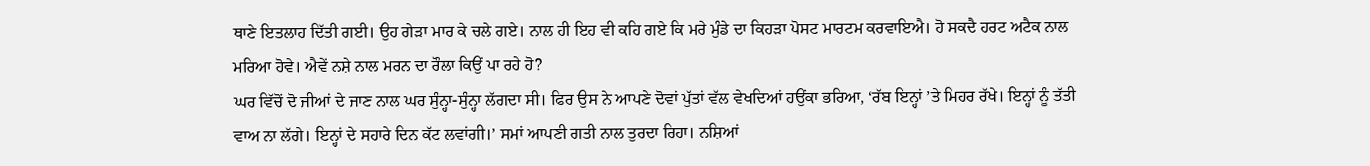ਥਾਣੇ ਇਤਲਾਹ ਦਿੱਤੀ ਗਈ। ਉਹ ਗੇੜਾ ਮਾਰ ਕੇ ਚਲੇ ਗਏ। ਨਾਲ ਹੀ ਇਹ ਵੀ ਕਹਿ ਗਏ ਕਿ ਮਰੇ ਮੁੰਡੇ ਦਾ ਕਿਹੜਾ ਪੋਸਟ ਮਾਰਟਮ ਕਰਵਾਇਐ। ਹੋ ਸਕਦੈ ਹਰਟ ਅਟੈਕ ਨਾਲ ਮਰਿਆ ਹੋਵੇ। ਐਵੇਂ ਨਸ਼ੇ ਨਾਲ ਮਰਨ ਦਾ ਰੌਲਾ ਕਿਉਂ ਪਾ ਰਹੇ ਹੋ?
ਘਰ ਵਿੱਚੋਂ ਦੋ ਜੀਆਂ ਦੇ ਜਾਣ ਨਾਲ ਘਰ ਸੁੰਨ੍ਹਾ-ਸੁੰਨ੍ਹਾ ਲੱਗਦਾ ਸੀ। ਫਿਰ ਉਸ ਨੇ ਆਪਣੇ ਦੋਵਾਂ ਪੁੱਤਾਂ ਵੱਲ ਵੇਖਦਿਆਂ ਹਉਂਕਾ ਭਰਿਆ, ‘ਰੱਬ ਇਨ੍ਹਾਂ ’ਤੇ ਮਿਹਰ ਰੱਖੇ। ਇਨ੍ਹਾਂ ਨੂੰ ਤੱਤੀ ਵਾਅ ਨਾ ਲੱਗੇ। ਇਨ੍ਹਾਂ ਦੇ ਸਹਾਰੇ ਦਿਨ ਕੱਟ ਲਵਾਂਗੀ।’ ਸਮਾਂ ਆਪਣੀ ਗਤੀ ਨਾਲ ਤੁਰਦਾ ਰਿਹਾ। ਨਸ਼ਿਆਂ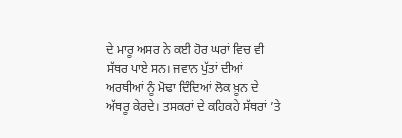ਦੇ ਮਾਰੂ ਅਸਰ ਨੇ ਕਈ ਹੋਰ ਘਰਾਂ ਵਿਚ ਵੀ ਸੱਥਰ ਪਾਏ ਸਨ। ਜਵਾਨ ਪੁੱਤਾਂ ਦੀਆਂ ਅਰਥੀਆਂ ਨੂੰ ਮੋਢਾ ਦਿੰਦਿਆਂ ਲੋਕ ਖ਼ੂਨ ਦੇ ਅੱਥਰੂ ਕੇਰਦੇ। ਤਸਕਰਾਂ ਦੇ ਕਹਿਕਹੇ ਸੱਥਰਾਂ ’ਤੇ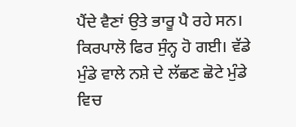ਪੈਂਦੇ ਵੈਣਾਂ ਉਤੇ ਭਾਰੂ ਪੈ ਰਹੇ ਸਨ। ਕਿਰਪਾਲੋ ਫਿਰ ਸੁੰਨ੍ਹ ਹੋ ਗਈ। ਵੱਡੇ ਮੁੰਡੇ ਵਾਲੇ ਨਸ਼ੇ ਦੇ ਲੱਛਣ ਛੋਟੇ ਮੁੰਡੇ ਵਿਚ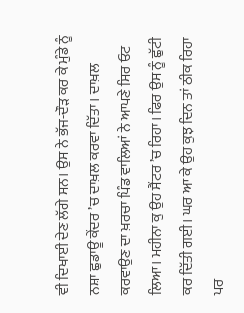ਵੀ ਦਿਖਾਈ ਦੇਣ ਲੱਗੇ ਸਨ। ਉਸ ਨੇ ਭੱਜ-ਦੌੜ ਕਰ ਕੇ ਮੁੰਡੇ ਨੂੰ ਨਸ਼ਾ ਛੁਡਾਊ ਕੇਂਦਰ ’ਚ ਦਾਖ਼ਲ ਕਰਵਾ ਦਿੱਤਾ। ਦਾਖ਼ਲ ਕਰਵਾਉਣ ਦਾ ਖ਼ਰਚਾ ਪਿੰਡ ਵਾਲਿਆਂ ਨੇ ਆਪਣੇ ਸਿਰ ਓਟ ਲਿਆ। ਮਹੀਨਾ ਕੁ ਉਹ ਸੈਂਟਰ ’ਚ ਰਿਹਾ। ਫਿਰ ਉਸ ਨੂੰ ਛੁੱਟੀ ਕਰ ਦਿੱਤੀ ਗਈ। ਘਰ ਆ ਕੇ ਉਹ ਕੁਝ ਦਿਨ ਤਾਂ ਠੀਕ ਰਿਹਾ ਪਰ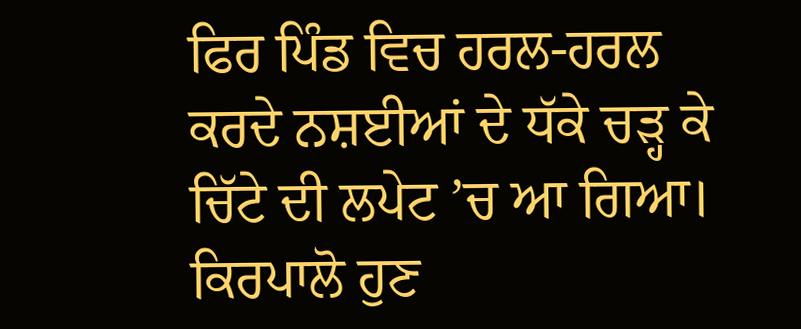ਫਿਰ ਪਿੰਡ ਵਿਚ ਹਰਲ-ਹਰਲ ਕਰਦੇ ਨਸ਼ਈਆਂ ਦੇ ਧੱਕੇ ਚੜ੍ਹ ਕੇ ਚਿੱਟੇ ਦੀ ਲਪੇਟ ’ਚ ਆ ਗਿਆ। ਕਿਰਪਾਲੋ ਹੁਣ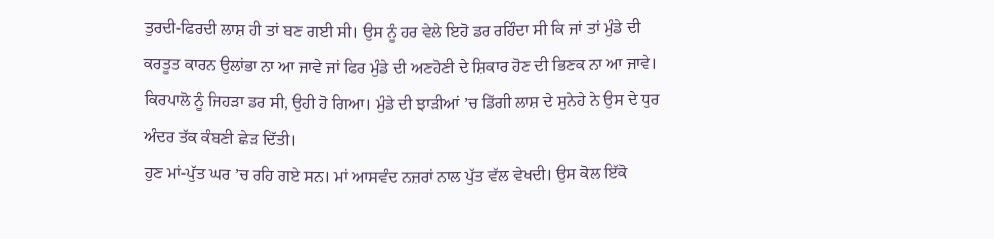ਤੁਰਦੀ-ਫਿਰਦੀ ਲਾਸ਼ ਹੀ ਤਾਂ ਬਣ ਗਈ ਸੀ। ਉਸ ਨੂੰ ਹਰ ਵੇਲੇ ਇਹੋ ਡਰ ਰਹਿੰਦਾ ਸੀ ਕਿ ਜਾਂ ਤਾਂ ਮੁੰਡੇ ਦੀ ਕਰਤੂਤ ਕਾਰਨ ਉਲਾਂਭਾ ਨਾ ਆ ਜਾਵੇ ਜਾਂ ਫਿਰ ਮੁੰਡੇ ਦੀ ਅਣਹੋਣੀ ਦੇ ਸ਼ਿਕਾਰ ਹੋਣ ਦੀ ਭਿਣਕ ਨਾ ਆ ਜਾਵੇ। ਕਿਰਪਾਲੋ ਨੂੰ ਜਿਹੜਾ ਡਰ ਸੀ, ਉਹੀ ਹੋ ਗਿਆ। ਮੁੰਡੇ ਦੀ ਝਾੜੀਆਂ ’ਚ ਡਿੱਗੀ ਲਾਸ਼ ਦੇ ਸੁਨੇਹੇ ਨੇ ਉਸ ਦੇ ਧੁਰ ਅੰਦਰ ਤੱਕ ਕੰਬਣੀ ਛੇੜ ਦਿੱਤੀ।
ਹੁਣ ਮਾਂ-ਪੁੱਤ ਘਰ ’ਚ ਰਹਿ ਗਏ ਸਨ। ਮਾਂ ਆਸਵੰਦ ਨਜ਼ਰਾਂ ਨਾਲ ਪੁੱਤ ਵੱਲ ਵੇਖਦੀ। ਉਸ ਕੋਲ ਇੱਕੋ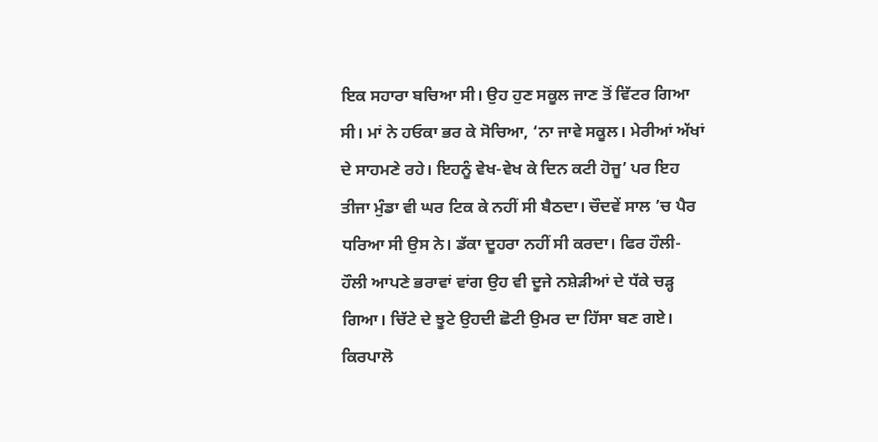ਇਕ ਸਹਾਰਾ ਬਚਿਆ ਸੀ। ਉਹ ਹੁਣ ਸਕੂਲ ਜਾਣ ਤੋਂ ਵਿੱਟਰ ਗਿਆ ਸੀ। ਮਾਂ ਨੇ ਹਓਕਾ ਭਰ ਕੇ ਸੋਚਿਆ, ‘ਨਾ ਜਾਵੇ ਸਕੂਲ। ਮੇਰੀਆਂ ਅੱਖਾਂ ਦੇ ਸਾਹਮਣੇ ਰਹੇ। ਇਹਨੂੰ ਵੇਖ-ਵੇਖ ਕੇ ਦਿਨ ਕਟੀ ਹੋਜੂ’ ਪਰ ਇਹ ਤੀਜਾ ਮੁੰਡਾ ਵੀ ਘਰ ਟਿਕ ਕੇ ਨਹੀਂ ਸੀ ਬੈਠਦਾ। ਚੌਦਵੇਂ ਸਾਲ ’ਚ ਪੈਰ ਧਰਿਆ ਸੀ ਉਸ ਨੇ। ਡੱਕਾ ਦੂਹਰਾ ਨਹੀਂ ਸੀ ਕਰਦਾ। ਫਿਰ ਹੌਲੀ-ਹੌਲੀ ਆਪਣੇ ਭਰਾਵਾਂ ਵਾਂਗ ਉਹ ਵੀ ਦੂਜੇ ਨਸ਼ੇੜੀਆਂ ਦੇ ਧੱਕੇ ਚੜ੍ਹ ਗਿਆ। ਚਿੱਟੇ ਦੇ ਝੂਟੇ ਉਹਦੀ ਛੋਟੀ ਉਮਰ ਦਾ ਹਿੱਸਾ ਬਣ ਗਏ। ਕਿਰਪਾਲੋ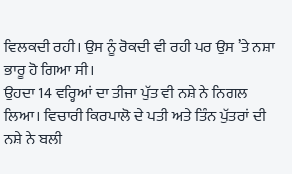ਵਿਲਕਦੀ ਰਹੀ। ਉਸ ਨੂੰ ਰੋਕਦੀ ਵੀ ਰਹੀ ਪਰ ਉਸ ’ਤੇ ਨਸ਼ਾ ਭਾਰੂ ਹੋ ਗਿਆ ਸੀ।
ਉਹਦਾ 14 ਵਰ੍ਹਿਆਂ ਦਾ ਤੀਜਾ ਪੁੱਤ ਵੀ ਨਸ਼ੇ ਨੇ ਨਿਗਲ ਲਿਆ। ਵਿਚਾਰੀ ਕਿਰਪਾਲੋ ਦੇ ਪਤੀ ਅਤੇ ਤਿੰਨ ਪੁੱਤਰਾਂ ਦੀ ਨਸ਼ੇ ਨੇ ਬਲੀ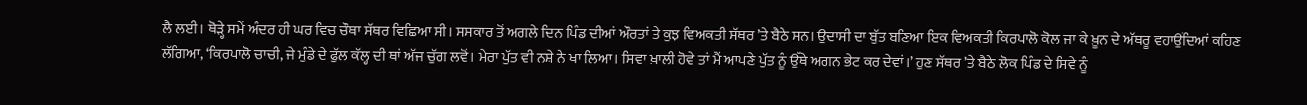ਲੈ ਲਈ। ਥੋੜ੍ਹੇ ਸਮੇਂ ਅੰਦਰ ਹੀ ਘਰ ਵਿਚ ਚੌਥਾ ਸੱਥਰ ਵਿਛਿਆ ਸੀ। ਸਸਕਾਰ ਤੋਂ ਅਗਲੇ ਦਿਨ ਪਿੰਡ ਦੀਆਂ ਔਰਤਾਂ ਤੇ ਕੁਝ ਵਿਅਕਤੀ ਸੱਥਰ ’ਤੇ ਬੈਠੇ ਸਨ। ਉਦਾਸੀ ਦਾ ਬੁੱਤ ਬਣਿਆ ਇਕ ਵਿਅਕਤੀ ਕਿਰਪਾਲੋ ਕੋਲ ਜਾ ਕੇ ਖ਼ੂਨ ਦੇ ਅੱਥਰੂ ਵਹਾਉਂਦਿਆਂ ਕਹਿਣ ਲੱਗਿਆ, ‘ਕਿਰਪਾਲੋ ਚਾਚੀ, ਜੇ ਮੁੰਡੇ ਦੇ ਫੁੱਲ ਕੱਲ੍ਹ ਦੀ ਥਾਂ ਅੱਜ ਚੁੱਗ ਲਵੋਂ। ਮੇਰਾ ਪੁੱਤ ਵੀ ਨਸ਼ੇ ਨੇ ਖਾ ਲਿਆ। ਸਿਵਾ ਖ਼ਾਲੀ ਹੋਵੇ ਤਾਂ ਮੈਂ ਆਪਣੇ ਪੁੱਤ ਨੂੰ ਉੱਥੇ ਅਗਨ ਭੇਟ ਕਰ ਦੇਵਾਂ।’ ਹੁਣ ਸੱਥਰ ’ਤੇ ਬੈਠੇ ਲੋਕ ਪਿੰਡ ਦੇ ਸਿਵੇ ਨੂੰ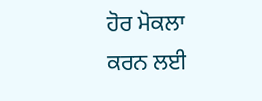ਹੋਰ ਮੋਕਲਾ ਕਰਨ ਲਈ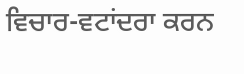ਵਿਚਾਰ-ਵਟਾਂਦਰਾ ਕਰਨ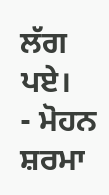ਲੱਗ ਪਏ।
- ਮੋਹਨ ਸ਼ਰਮਾ